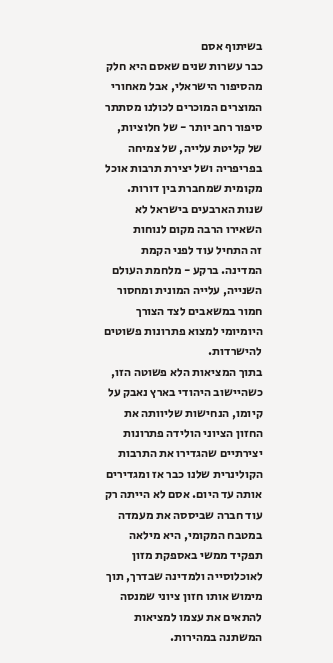בשיתוף אסם
כבר עשרות שנים שאסם היא חלק מהסיפור הישראלי, אבל מאחורי המוצרים המוכרים לכולנו מסתתר סיפור רחב יותר - של חלוציות, של קליטת עלייה, של צמיחה בפריפריה ושל יצירת תרבות אוכל מקומית שמחברת בין דורות.
שנות הארבעים בישראל לא השאירו הרבה מקום לנוחות
זה התחיל עוד לפני הקמת המדינה. ברקע - מלחמת העולם השנייה, עלייה המונית ומחסור חמור במשאבים לצד הצורך היומיומי למצוא פתרונות פשוטים להישרדות.
בתוך המציאות הלא פשוטה הזו, כשהיישוב היהודי בארץ נאבק על קיומו, הנחישות שליוותה את החזון הציוני הולידה פתרונות יצירתיים שהגדירו את התרבות הקולינרית שלנו כבר אז ומגדירים אותה עד היום. אסם לא הייתה רק עוד חברה שביססה את מעמדה במטבח המקומי, היא מילאה תפקיד ממשי באספקת מזון לאוכלוסייה ולמדינה שבדרך, תוך מימוש אותו חזון ציוני שמנסה להתאים את עצמו למציאות המשתנה במהירות.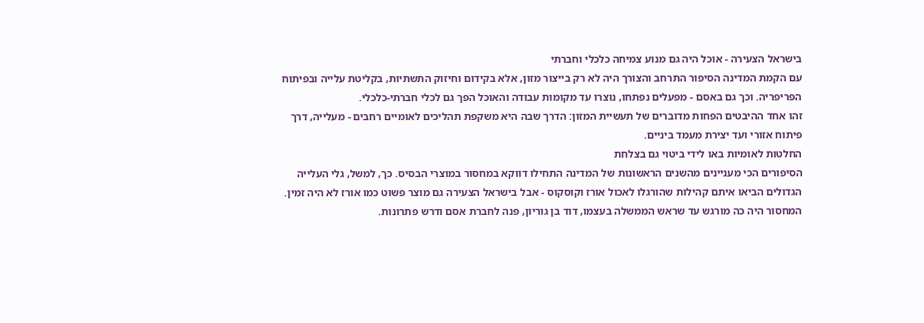בישראל הצעירה - אוכל היה גם מנוע צמיחה כלכלי וחברתי
עם הקמת המדינה הסיפור התרחב והצורך היה לא רק בייצור מזון, אלא בקידום וחיזוק התשתיות, בקליטת עלייה ובפיתוח הפריפריה. וכך גם באסם - מפעלים נפתחו, נוצרו עד מקומות עבודה והאוכל הפך גם לכלי חברתי-כלכלי.
זהו אחד ההיבטים הפחות מדוברים של תעשיית המזון: הדרך שבה היא משקפת תהליכים לאומיים רחבים - מעלייה, דרך פיתוח אזורי ועד יצירת מעמד ביניים.
החלטות לאומיות באו לידי ביטוי גם בצלחת
הסיפורים הכי מעניינים מהשנים הראשונות של המדינה התחילו דווקא במחסור במוצרי הבסיס. כך, למשל, גלי העלייה הגדולים הביאו איתם קהילות שהורגלו לאכול אורז וקוסקוס - אבל בישראל הצעירה גם מוצר פשוט כמו אורז לא היה זמין.
המחסור היה כה מורגש עד שראש הממשלה בעצמו, דוד בן גוריון, פנה לחברת אסם ודרש פתרונות.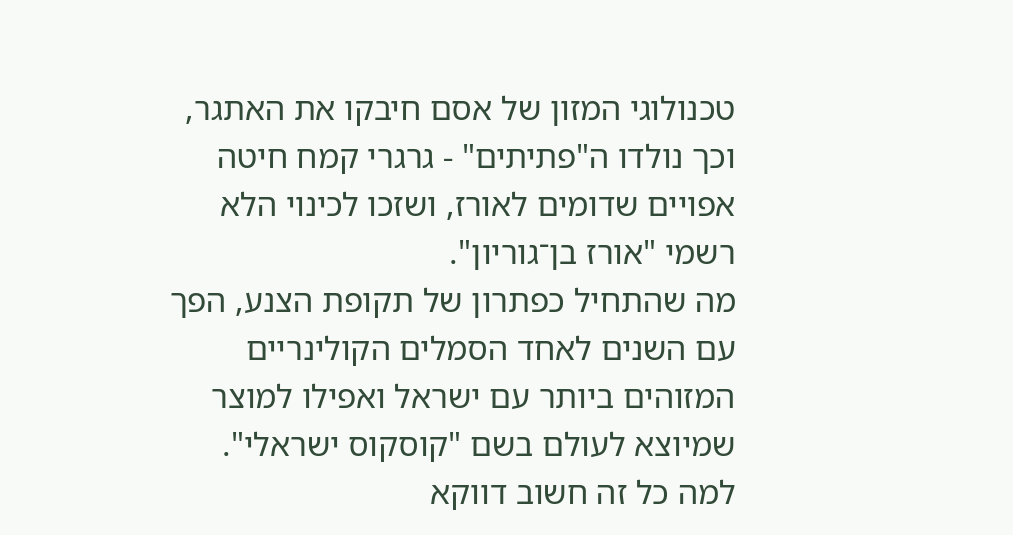טכנולוגי המזון של אסם חיבקו את האתגר, וכך נולדו ה"פתיתים" - גרגרי קמח חיטה אפויים שדומים לאורז, ושזכו לכינוי הלא רשמי "אורז בן־גוריון".
מה שהתחיל כפתרון של תקופת הצנע, הפך עם השנים לאחד הסמלים הקולינריים המזוהים ביותר עם ישראל ואפילו למוצר שמיוצא לעולם בשם "קוסקוס ישראלי".
למה כל זה חשוב דווקא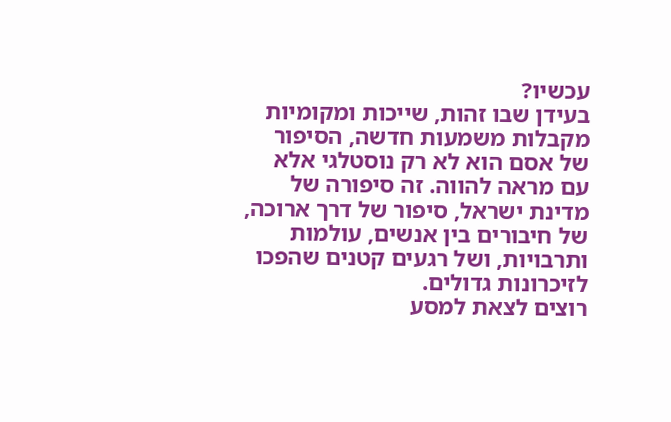עכשיו?
בעידן שבו זהות, שייכות ומקומיות מקבלות משמעות חדשה, הסיפור של אסם הוא לא רק נוסטלגי אלא עם מראה להווה. זה סיפורה של מדינת ישראל, סיפור של דרך ארוכה, של חיבורים בין אנשים, עולמות ותרבויות, ושל רגעים קטנים שהפכו לזיכרונות גדולים.
רוצים לצאת למסע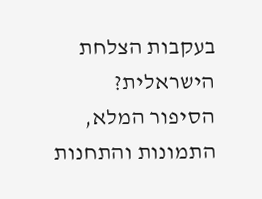בעקבות הצלחת הישראלית?
הסיפור המלא, התמונות והתחנות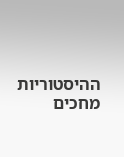ההיסטוריות מחכים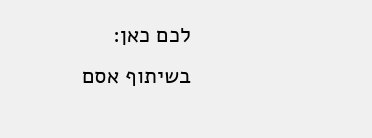לכם כאן:
בשיתוף אסם